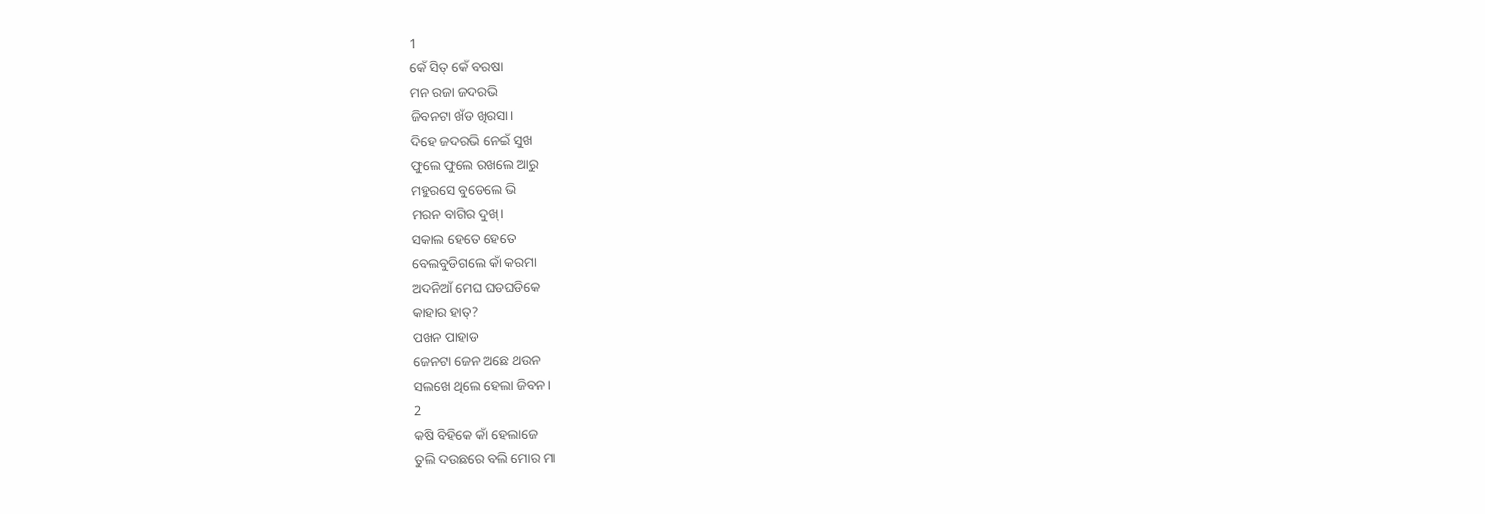1
କେଁ ସିତ୍ କେଁ ବରଷା
ମନ ରଜା ଜଦରଭି
ଜିବନଟା ଖଁଡ ଖିରସା।
ଦିହେ ଜଦରଭି ନେଇଁ ସୁଖ
ଫୁଲେ ଫୁଲେ ରଖଲେ ଆରୁ
ମହୁରସେ ବୁଡେଲେ ଭି
ମରନ ବାଗିର ଦୁଖ୍।
ସକାଲ ହେତେ ହେତେ
ବେଲବୁଡିଗଲେ କାଁ କରମା
ଅଦନିଆଁ ମେଘ ଘଡଘଡିକେ
କାହାର ହାତ୍?
ପଖନ ପାହାଡ
ଜେନଟା ଜେନ ଅଛେ ଥଉନ
ସଲଖେ ଥିଲେ ହେଲା ଜିବନ।
2
କଷି ବିହିକେ କାଁ ହେଲାଜେ
ତୁଲି ଦଉଛରେ ବଲି ମୋର ମା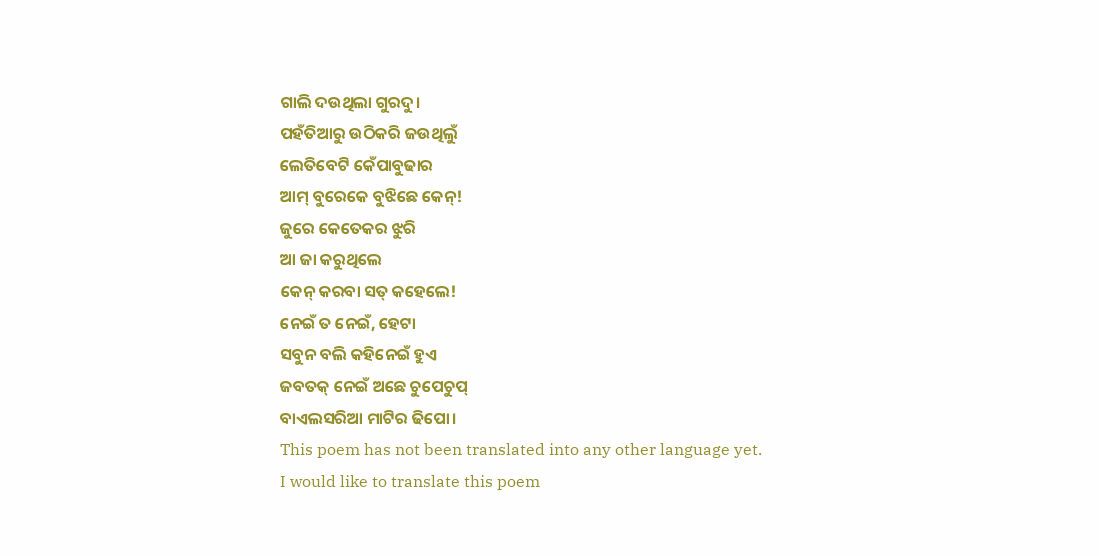ଗାଲି ଦଉଥିଲା ଗୁରଦୁ।
ପହଁତିଆରୁ ଉଠିକରି ଜଉଥିଲୁଁ
ଲେତିବେଟି କେଁପାବୁଢାର
ଆମ୍ ବୁରେକେ ବୁଝିଛେ କେନ୍!
ଜୁରେ କେତେକର ଝୁରି
ଆ ଜା କରୁଥିଲେ
କେନ୍ କରବା ସତ୍ କହେଲେ!
ନେଇଁ ତ ନେଇଁ, ହେଟା
ସବୁନ ବଲି କହିନେଇଁ ହୁଏ
ଜବତକ୍ ନେଇଁ ଅଛେ ଚୁପେଚୁପ୍
ବାଏଲସରିଆ ମାଟିର ଢିପୋ।
This poem has not been translated into any other language yet.
I would like to translate this poem